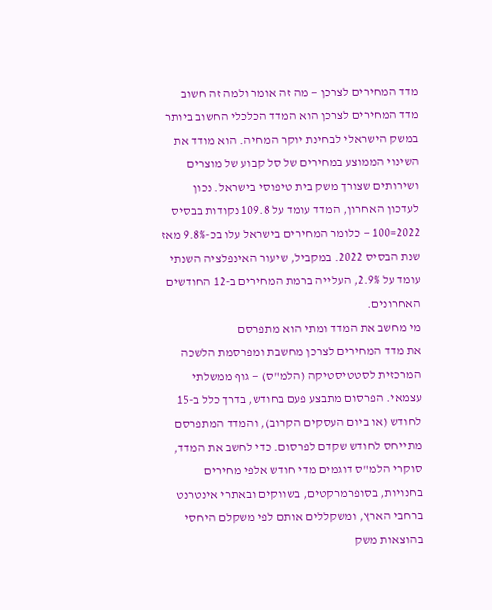מדד המחירים לצרכן — מה זה אומר ולמה זה חשוב
מדד המחירים לצרכן הוא המדד הכלכלי החשוב ביותר במשק הישראלי לבחינת יוקר המחיה. הוא מודד את השינוי הממוצע במחירים של סל קבוע של מוצרים ושירותים שצורך משק בית טיפוסי בישראל. נכון לעדכון האחרון, המדד עומד על 109.8 נקודות בבסיס 2022=100 — כלומר המחירים בישראל עלו בכ-9.8% מאז שנת הבסיס 2022. במקביל, שיעור האינפלציה השנתי עומד על 2.9%, העלייה ברמת המחירים ב-12 החודשים האחרונים.
מי מחשב את המדד ומתי הוא מתפרסם
את מדד המחירים לצרכן מחשבת ומפרסמת הלשכה המרכזית לסטטיסטיקה (הלמ"ס) — גוף ממשלתי עצמאי. הפרסום מתבצע פעם בחודש, בדרך כלל ב-15 לחודש (או ביום העסקים הקרוב), והמדד המתפרסם מתייחס לחודש שקדם לפרסום. כדי לחשב את המדד, סוקרי הלמ"ס דוגמים מדי חודש אלפי מחירים בחנויות, בסופרמרקטים, בשווקים ובאתרי אינטרנט ברחבי הארץ, ומשקללים אותם לפי משקלם היחסי בהוצאות משק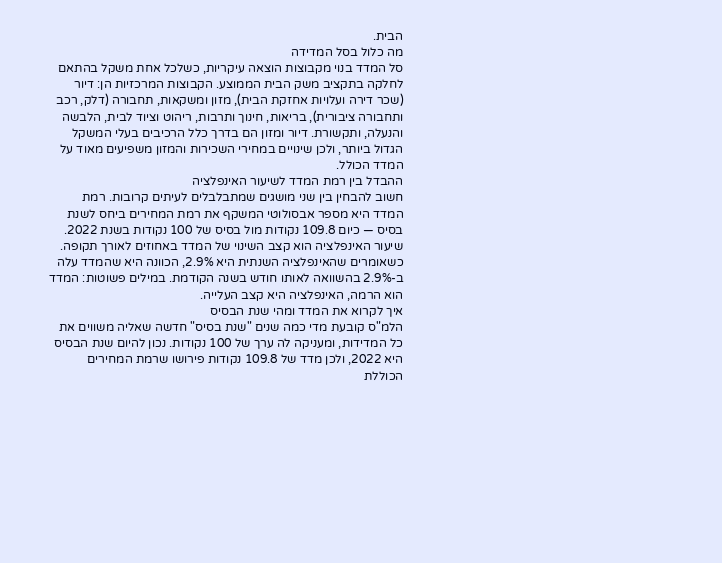הבית.
מה כלול בסל המדידה
סל המדד בנוי מקבוצות הוצאה עיקריות, כשלכל אחת משקל בהתאם לחלקה בתקציב משק הבית הממוצע. הקבוצות המרכזיות הן: דיור (שכר דירה ועלויות אחזקת הבית), מזון ומשקאות, תחבורה (דלק, רכב ותחבורה ציבורית), בריאות, חינוך ותרבות, ריהוט וציוד לבית, הלבשה והנעלה, ותקשורת. דיור ומזון הם בדרך כלל הרכיבים בעלי המשקל הגדול ביותר, ולכן שינויים במחירי השכירות והמזון משפיעים מאוד על המדד הכולל.
ההבדל בין רמת המדד לשיעור האינפלציה
חשוב להבחין בין שני מושגים שמתבלבלים לעיתים קרובות. רמת המדד היא מספר אבסולוטי המשקף את רמת המחירים ביחס לשנת בסיס — כיום 109.8 נקודות מול בסיס של 100 נקודות בשנת 2022. שיעור האינפלציה הוא קצב השינוי של המדד באחוזים לאורך תקופה. כשאומרים שהאינפלציה השנתית היא 2.9%, הכוונה היא שהמדד עלה ב-2.9% בהשוואה לאותו חודש בשנה הקודמת. במילים פשוטות: המדד הוא הרמה, האינפלציה היא קצב העלייה.
איך לקרוא את המדד ומהי שנת הבסיס
הלמ"ס קובעת מדי כמה שנים "שנת בסיס" חדשה שאליה משווים את כל המדידות, ומעניקה לה ערך של 100 נקודות. נכון להיום שנת הבסיס היא 2022, ולכן מדד של 109.8 נקודות פירושו שרמת המחירים הכוללת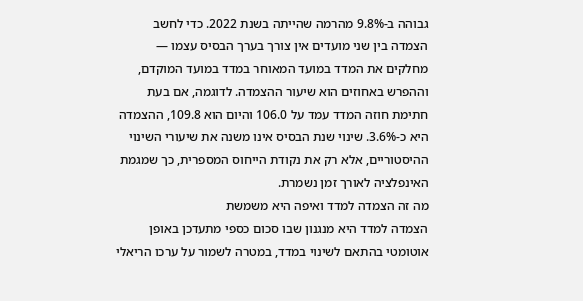גבוהה ב-9.8% מהרמה שהייתה בשנת 2022. כדי לחשב הצמדה בין שני מועדים אין צורך בערך הבסיס עצמו — מחלקים את המדד במועד המאוחר במדד במועד המוקדם, וההפרש באחוזים הוא שיעור ההצמדה. לדוגמה, אם בעת חתימת חוזה המדד עמד על 106.0 והיום הוא 109.8, ההצמדה היא כ-3.6%. שינוי שנת הבסיס אינו משנה את שיעורי השינוי ההיסטוריים, אלא רק את נקודת הייחוס המספרית, כך שמגמת האינפלציה לאורך זמן נשמרת.
מה זה הצמדה למדד ואיפה היא משמשת
הצמדה למדד היא מנגנון שבו סכום כספי מתעדכן באופן אוטומטי בהתאם לשינוי במדד, במטרה לשמור על ערכו הריאלי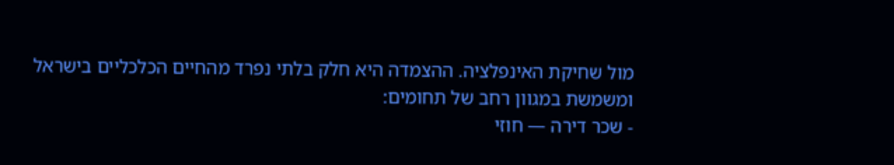מול שחיקת האינפלציה. ההצמדה היא חלק בלתי נפרד מהחיים הכלכליים בישראל ומשמשת במגוון רחב של תחומים:
- שכר דירה — חוזי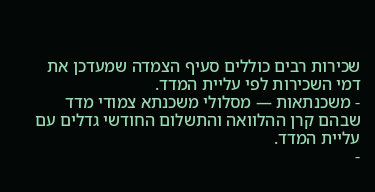שכירות רבים כוללים סעיף הצמדה שמעדכן את דמי השכירות לפי עליית המדד.
- משכנתאות — מסלולי משכנתא צמודי מדד שבהם קרן ההלוואה והתשלום החודשי גדלים עם עליית המדד.
-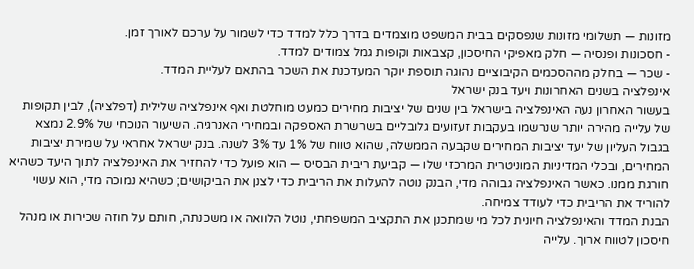מזונות — תשלומי מזונות שנפסקים בבית המשפט מוצמדים בדרך כלל למדד כדי לשמור על ערכם לאורך זמן.
- חסכונות ופנסיה — חלק מאפיקי החיסכון, קצבאות וקופות גמל צמודים למדד.
- שכר — בחלק מההסכמים הקיבוציים נהוגה תוספת יוקר המעדכנת את השכר בהתאם לעליית המדד.
אינפלציה בשנים האחרונות ויעד בנק ישראל
בעשור האחרון נעה האינפלציה בישראל בין שנים של יציבות מחירים כמעט מוחלטת ואף אינפלציה שלילית (דפלציה), לבין תקופות של עלייה מהירה יותר שנרשמו בעקבות זעזועים גלובליים בשרשרת האספקה ובמחירי האנרגיה. השיעור הנוכחי של 2.9% נמצא בגבול העליון של יעד יציבות המחירים שקבעה הממשלה, שהוא טווח של 1% עד 3% לשנה. בנק ישראל אחראי על שמירת יציבות המחירים, ובכלי המדיניות המוניטרית המרכזי שלו — קביעת ריבית הבסיס — הוא פועל כדי להחזיר את האינפלציה לתוך היעד כשהיא חורגת ממנו. כאשר האינפלציה גבוהה מדי, הבנק נוטה להעלות את הריבית כדי לצנן את הביקושים; כשהיא נמוכה מדי, הוא עשוי להוריד את הריבית כדי לעודד צמיחה.
הבנת המדד והאינפלציה חיונית לכל מי שמתכנן את התקציב המשפחתי, נוטל הלוואה או משכנתה, חותם על חוזה שכירות או מנהל חיסכון לטווח ארוך. עלייה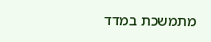מתמשכת במדד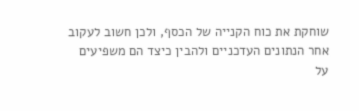שוחקת את כוח הקנייה של הכסף, ולכן חשוב לעקוב אחר הנתונים העדכניים ולהבין כיצד הם משפיעים על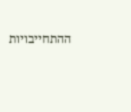ההתחייבויות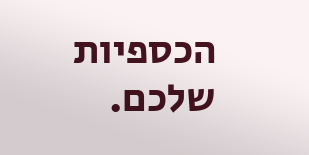הכספיות שלכם.